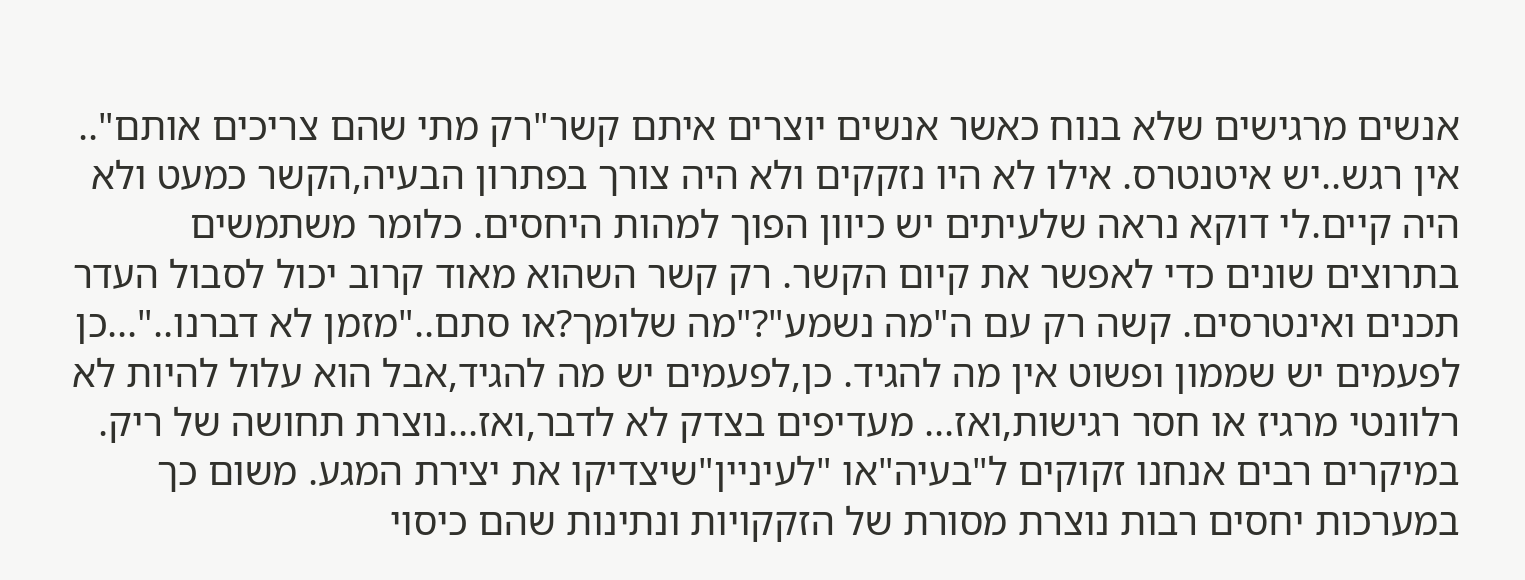אנשים מרגישים שלא בנוח כאשר אנשים יוצרים איתם קשר"רק מתי שהם צריכים אותם".. אין רגש..יש איטנטרס. אילו לא היו נזקקים ולא היה צורך בפתרון הבעיה,הקשר כמעט ולא היה קיים.לי דוקא נראה שלעיתים יש כיוון הפוך למהות היחסים. כלומר משתמשים בתרוצים שונים כדי לאפשר את קיום הקשר. רק קשר השהוא מאוד קרוב יכול לסבול העדר תכנים ואינטרסים. קשה רק עם ה"מה נשמע"?"מה שלומך?או סתם.."מזמן לא דברנו.."...כן לפעמים יש שממון ופשוט אין מה להגיד. כן,לפעמים יש מה להגיד,אבל הוא עלול להיות לא רלוונטי מרגיז או חסר רגישות,ואז... מעדיפים בצדק לא לדבר,ואז...נוצרת תחושה של ריק. במיקרים רבים אנחנו זקוקים ל"בעיה"או "לעיניין"שיצדיקו את יצירת המגע. משום כך במערכות יחסים רבות נוצרת מסורת של הזקקויות ונתינות שהם כיסוי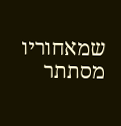שמאחוריו מסתתר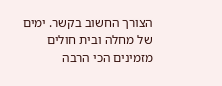הצורך החשוב בקשר. ימים של מחלה ובית חולים מזמינים הכי הרבה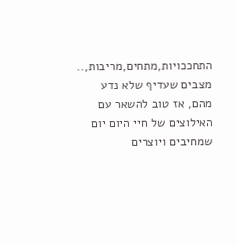התחככויות,מתחים,מריבות,.. מצבים שעדיף שלא נדע מהם, אז טוב להשאר עם האילוצים של חיי היום יום שמחיבים ויוצרים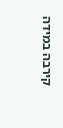קירבה במידה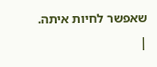שאפשר לחיות איתה. |